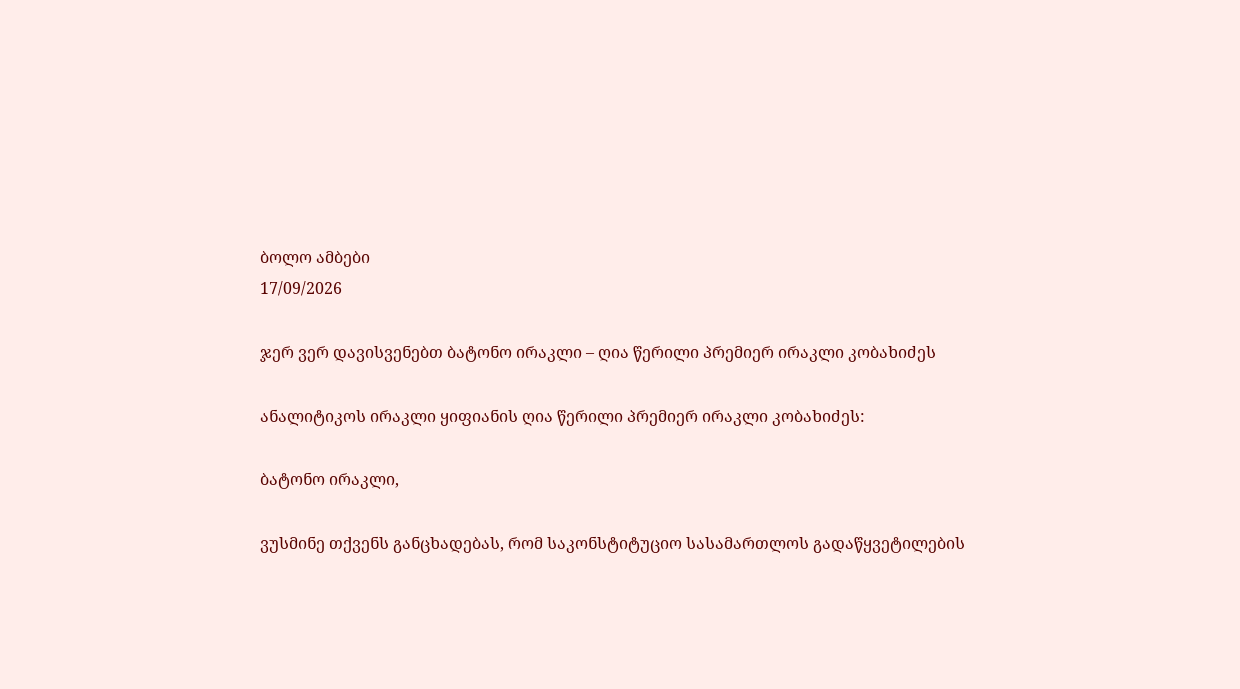ბოლო ამბები
17/09/2026

ჯერ ვერ დავისვენებთ ბატონო ირაკლი – ღია წერილი პრემიერ ირაკლი კობახიძეს

ანალიტიკოს ირაკლი ყიფიანის ღია წერილი პრემიერ ირაკლი კობახიძეს:

ბატონო ირაკლი,

ვუსმინე თქვენს განცხადებას, რომ საკონსტიტუციო სასამართლოს გადაწყვეტილების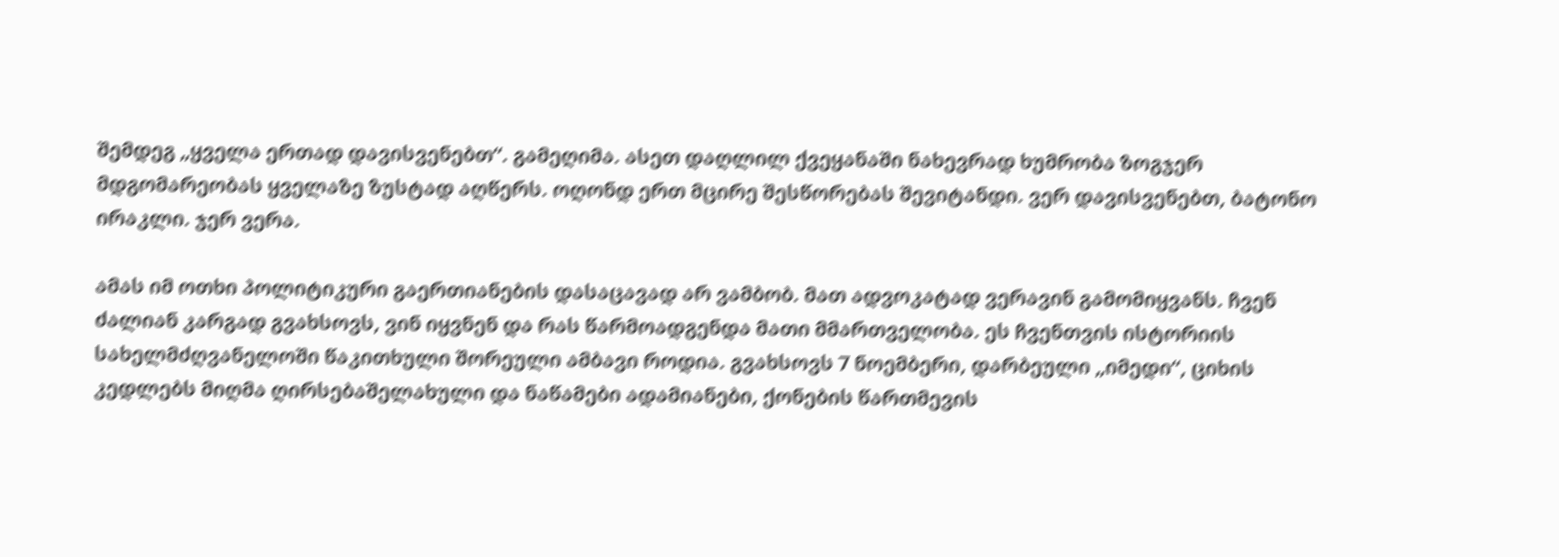შემდეგ „ყველა ერთად დავისვენებთ“. გამეღიმა. ასეთ დაღლილ ქვეყანაში ნახევრად ხუმრობა ზოგჯერ მდგომარეობას ყველაზე ზუსტად აღწერს. ოღონდ ერთ მცირე შესწორებას შევიტანდი. ვერ დავისვენებთ, ბატონო ირაკლი. ჯერ ვერა.

ამას იმ ოთხი პოლიტიკური გაერთიანების დასაცავად არ ვამბობ. მათ ადვოკატად ვერავინ გამომიყვანს. ჩვენ ძალიან კარგად გვახსოვს, ვინ იყვნენ და რას წარმოადგენდა მათი მმართველობა. ეს ჩვენთვის ისტორიის სახელმძღვანელოში წაკითხული შორეული ამბავი როდია. გვახსოვს 7 ნოემბერი, დარბეული „იმედი“, ციხის კედლებს მიღმა ღირსებაშელახული და ნაწამები ადამიანები, ქონების წართმევის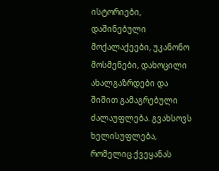ისტორიები, დაშინებული მოქალაქეები, უკანონო მოსმენები, დახოცილი ახალგაზრდები და შიშით გამაგრებული ძალაუფლება. გვახსოვს ხელისუფლება, რომელიც ქვეყანას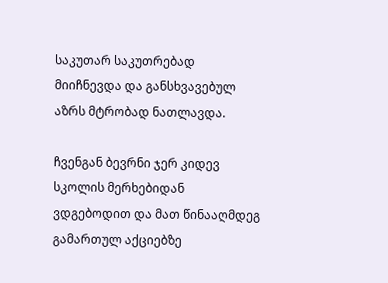საკუთარ საკუთრებად მიიჩნევდა და განსხვავებულ აზრს მტრობად ნათლავდა.

ჩვენგან ბევრნი ჯერ კიდევ სკოლის მერხებიდან ვდგებოდით და მათ წინააღმდეგ გამართულ აქციებზე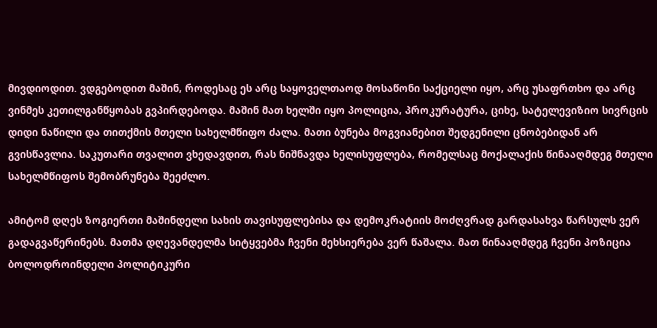მივდიოდით. ვდგებოდით მაშინ, როდესაც ეს არც საყოველთაოდ მოსაწონი საქციელი იყო, არც უსაფრთხო და არც ვინმეს კეთილგანწყობას გვპირდებოდა. მაშინ მათ ხელში იყო პოლიცია, პროკურატურა, ციხე, სატელევიზიო სივრცის დიდი ნაწილი და თითქმის მთელი სახელმწიფო ძალა. მათი ბუნება მოგვიანებით შედგენილი ცნობებიდან არ გვისწავლია. საკუთარი თვალით ვხედავდით, რას ნიშნავდა ხელისუფლება, რომელსაც მოქალაქის წინააღმდეგ მთელი სახელმწიფოს შემობრუნება შეეძლო.

ამიტომ დღეს ზოგიერთი მაშინდელი სახის თავისუფლებისა და დემოკრატიის მოძღვრად გარდასახვა წარსულს ვერ გადაგვაწერინებს. მათმა დღევანდელმა სიტყვებმა ჩვენი მეხსიერება ვერ წაშალა. მათ წინააღმდეგ ჩვენი პოზიცია ბოლოდროინდელი პოლიტიკური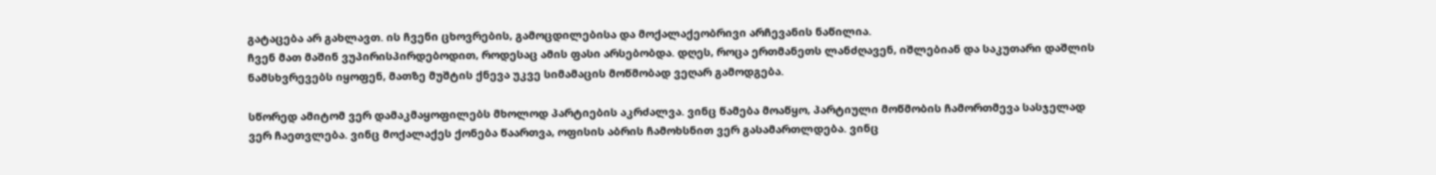გატაცება არ გახლავთ. ის ჩვენი ცხოვრების, გამოცდილებისა და მოქალაქეობრივი არჩევანის ნაწილია.
ჩვენ მათ მაშინ ვუპირისპირდებოდით, როდესაც ამის ფასი არსებობდა. დღეს, როცა ერთმანეთს ლანძღავენ, იშლებიან და საკუთარი დაშლის ნამსხვრევებს იყოფენ, მათზე მუშტის ქნევა უკვე სიმამაცის მოწმობად ვეღარ გამოდგება.

სწორედ ამიტომ ვერ დამაკმაყოფილებს მხოლოდ პარტიების აკრძალვა. ვინც წამება მოაწყო, პარტიული მოწმობის ჩამორთმევა სასჯელად ვერ ჩაეთვლება. ვინც მოქალაქეს ქონება წაართვა, ოფისის აბრის ჩამოხსნით ვერ გასამართლდება. ვინც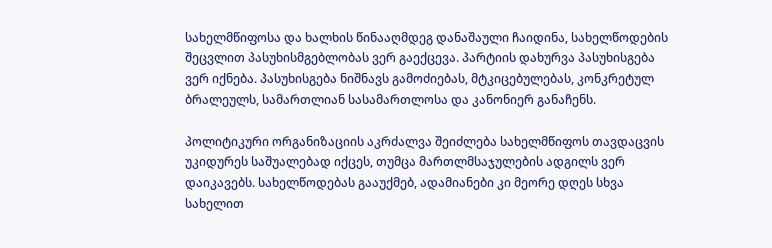სახელმწიფოსა და ხალხის წინააღმდეგ დანაშაული ჩაიდინა, სახელწოდების შეცვლით პასუხისმგებლობას ვერ გაექცევა. პარტიის დახურვა პასუხისგება ვერ იქნება. პასუხისგება ნიშნავს გამოძიებას, მტკიცებულებას, კონკრეტულ ბრალეულს, სამართლიან სასამართლოსა და კანონიერ განაჩენს.

პოლიტიკური ორგანიზაციის აკრძალვა შეიძლება სახელმწიფოს თავდაცვის უკიდურეს საშუალებად იქცეს, თუმცა მართლმსაჯულების ადგილს ვერ დაიკავებს. სახელწოდებას გააუქმებ, ადამიანები კი მეორე დღეს სხვა სახელით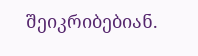შეიკრიბებიან.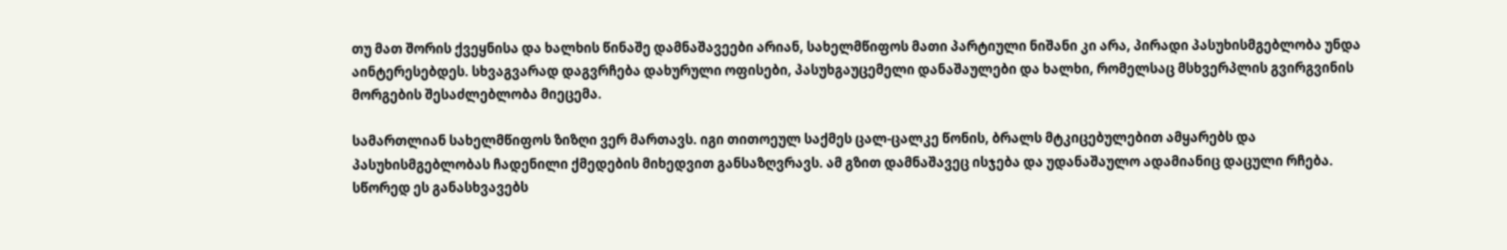თუ მათ შორის ქვეყნისა და ხალხის წინაშე დამნაშავეები არიან, სახელმწიფოს მათი პარტიული ნიშანი კი არა, პირადი პასუხისმგებლობა უნდა აინტერესებდეს. სხვაგვარად დაგვრჩება დახურული ოფისები, პასუხგაუცემელი დანაშაულები და ხალხი, რომელსაც მსხვერპლის გვირგვინის მორგების შესაძლებლობა მიეცემა.

სამართლიან სახელმწიფოს ზიზღი ვერ მართავს. იგი თითოეულ საქმეს ცალ-ცალკე წონის, ბრალს მტკიცებულებით ამყარებს და პასუხისმგებლობას ჩადენილი ქმედების მიხედვით განსაზღვრავს. ამ გზით დამნაშავეც ისჯება და უდანაშაულო ადამიანიც დაცული რჩება. სწორედ ეს განასხვავებს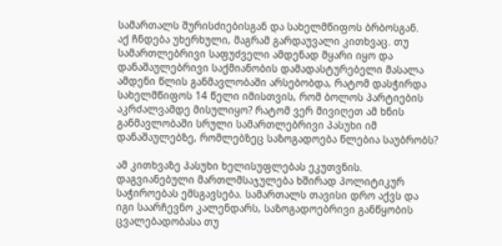სამართალს შურისძიებისგან და სახელმწიფოს ბრბოსგან.
აქ ჩნდება უხერხული, მაგრამ გარდაუვალი კითხვაც. თუ სამართლებრივი საფუძველი ამდენად მყარი იყო და დანაშაულებრივი საქმიანობის დამადასტურებელი მასალა ამდენი წლის განმავლობაში არსებობდა, რატომ დასჭირდა სახელმწიფოს 14 წელი იმისთვის, რომ ბოლოს პარტიების აკრძალვამდე მისულიყო? რატომ ვერ მივიღეთ ამ ხნის განმავლობაში სრული სამართლებრივი პასუხი იმ დანაშაულებზე, რომლებზეც საზოგადოება წლებია საუბრობს?

ამ კითხვაზე პასუხი ხელისუფლებას ეკუთვნის. დაგვიანებული მართლმსაჯულება ხშირად პოლიტიკურ საჭიროებას ემსგავსება. სამართალს თავისი დრო აქვს და იგი საარჩევნო კალენდარს, საზოგადოებრივი განწყობის ცვალებადობასა თუ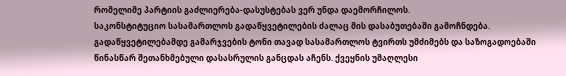რომელიმე პარტიის გაძლიერება-დასუსტებას ვერ უნდა დაემორჩილოს.
საკონსტიტუციო სასამართლოს გადაწყვეტილების ძალაც მის დასაბუთებაში გამოჩნდება. გადაწყვეტილებამდე გამარჯვების ტონი თავად სასამართლოს ტვირთს უმძიმებს და საზოგადოებაში წინასწარ შეთანხმებული დასასრულის განცდას აჩენს. ქვეყნის უმაღლესი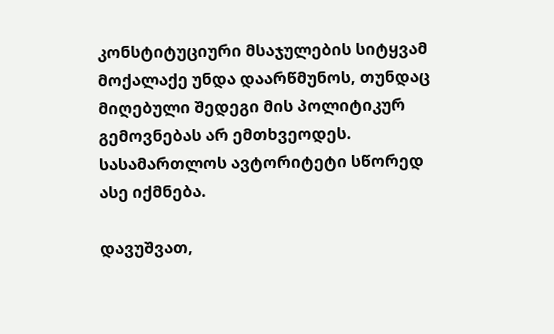კონსტიტუციური მსაჯულების სიტყვამ მოქალაქე უნდა დაარწმუნოს, თუნდაც მიღებული შედეგი მის პოლიტიკურ გემოვნებას არ ემთხვეოდეს. სასამართლოს ავტორიტეტი სწორედ ასე იქმნება.

დავუშვათ,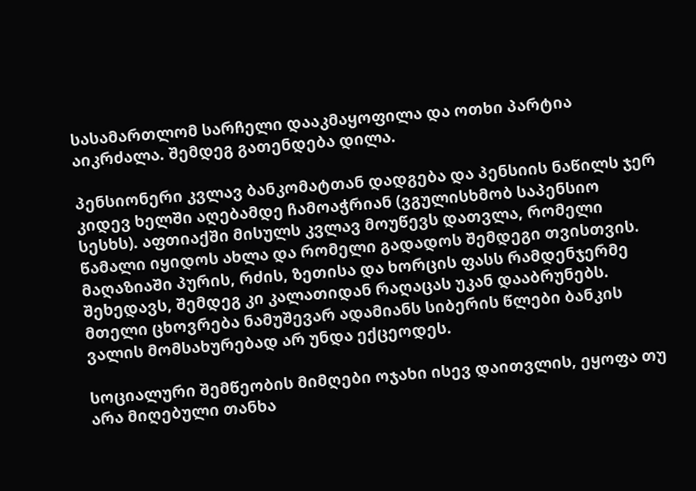სასამართლომ სარჩელი დააკმაყოფილა და ოთხი პარტია აიკრძალა. შემდეგ გათენდება დილა.

პენსიონერი კვლავ ბანკომატთან დადგება და პენსიის ნაწილს ჯერ კიდევ ხელში აღებამდე ჩამოაჭრიან (ვგულისხმობ საპენსიო სესხს). აფთიაქში მისულს კვლავ მოუწევს დათვლა, რომელი წამალი იყიდოს ახლა და რომელი გადადოს შემდეგი თვისთვის. მაღაზიაში პურის, რძის, ზეთისა და ხორცის ფასს რამდენჯერმე შეხედავს, შემდეგ კი კალათიდან რაღაცას უკან დააბრუნებს. მთელი ცხოვრება ნამუშევარ ადამიანს სიბერის წლები ბანკის ვალის მომსახურებად არ უნდა ექცეოდეს.

სოციალური შემწეობის მიმღები ოჯახი ისევ დაითვლის, ეყოფა თუ არა მიღებული თანხა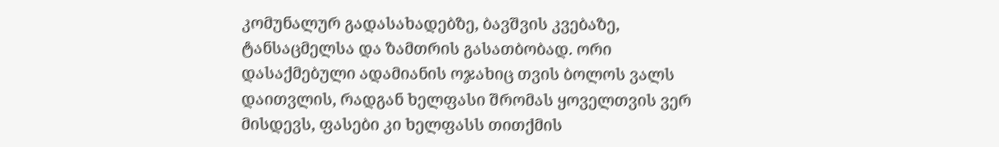კომუნალურ გადასახადებზე, ბავშვის კვებაზე, ტანსაცმელსა და ზამთრის გასათბობად. ორი დასაქმებული ადამიანის ოჯახიც თვის ბოლოს ვალს დაითვლის, რადგან ხელფასი შრომას ყოველთვის ვერ მისდევს, ფასები კი ხელფასს თითქმის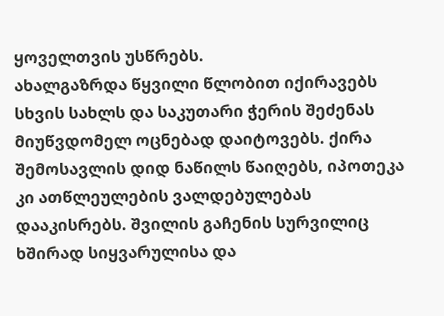ყოველთვის უსწრებს.
ახალგაზრდა წყვილი წლობით იქირავებს სხვის სახლს და საკუთარი ჭერის შეძენას მიუწვდომელ ოცნებად დაიტოვებს. ქირა შემოსავლის დიდ ნაწილს წაიღებს, იპოთეკა კი ათწლეულების ვალდებულებას დააკისრებს. შვილის გაჩენის სურვილიც ხშირად სიყვარულისა და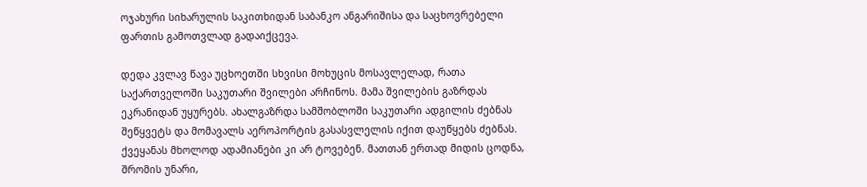ოჯახური სიხარულის საკითხიდან საბანკო ანგარიშისა და საცხოვრებელი ფართის გამოთვლად გადაიქცევა.

დედა კვლავ წავა უცხოეთში სხვისი მოხუცის მოსავლელად, რათა საქართველოში საკუთარი შვილები არჩინოს. მამა შვილების გაზრდას ეკრანიდან უყურებს. ახალგაზრდა სამშობლოში საკუთარი ადგილის ძებნას შეწყვეტს და მომავალს აეროპორტის გასასვლელის იქით დაუწყებს ძებნას. ქვეყანას მხოლოდ ადამიანები კი არ ტოვებენ. მათთან ერთად მიდის ცოდნა, შრომის უნარი,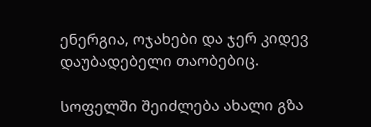ენერგია, ოჯახები და ჯერ კიდევ დაუბადებელი თაობებიც.

სოფელში შეიძლება ახალი გზა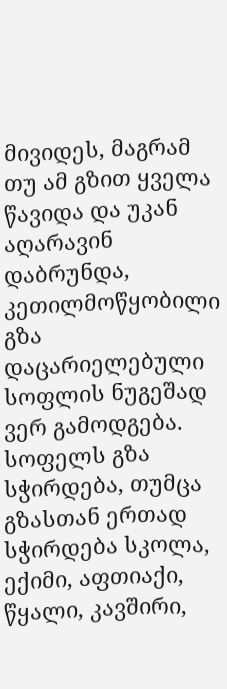მივიდეს, მაგრამ თუ ამ გზით ყველა წავიდა და უკან აღარავინ დაბრუნდა, კეთილმოწყობილი გზა დაცარიელებული სოფლის ნუგეშად ვერ გამოდგება. სოფელს გზა სჭირდება, თუმცა გზასთან ერთად სჭირდება სკოლა, ექიმი, აფთიაქი, წყალი, კავშირი,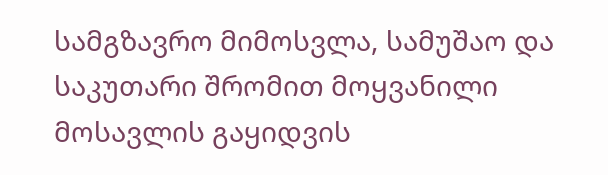სამგზავრო მიმოსვლა, სამუშაო და საკუთარი შრომით მოყვანილი მოსავლის გაყიდვის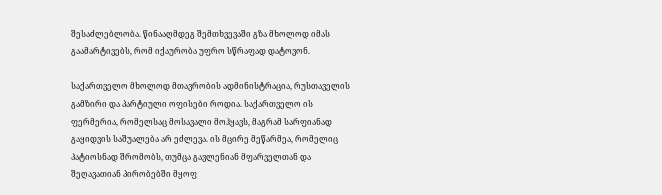შესაძლებლობა. წინააღმდეგ შემთხვევაში გზა მხოლოდ იმას გაამარტივებს, რომ იქაურობა უფრო სწრაფად დატოვონ.

საქართველო მხოლოდ მთავრობის ადმინისტრაცია, რუსთაველის გამზირი და პარტიული ოფისები როდია. საქართველო ის ფერმერია, რომელსაც მოსავალი მოჰყავს, მაგრამ სარფიანად გაყიდვის საშუალება არ ეძლევა. ის მცირე მეწარმეა, რომელიც პატიოსნად შრომობს, თუმცა გავლენიან მფარველთან და შეღავათიან პირობებში მყოფ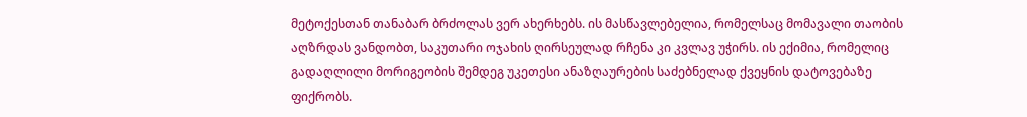მეტოქესთან თანაბარ ბრძოლას ვერ ახერხებს. ის მასწავლებელია, რომელსაც მომავალი თაობის აღზრდას ვანდობთ, საკუთარი ოჯახის ღირსეულად რჩენა კი კვლავ უჭირს. ის ექიმია, რომელიც გადაღლილი მორიგეობის შემდეგ უკეთესი ანაზღაურების საძებნელად ქვეყნის დატოვებაზე ფიქრობს.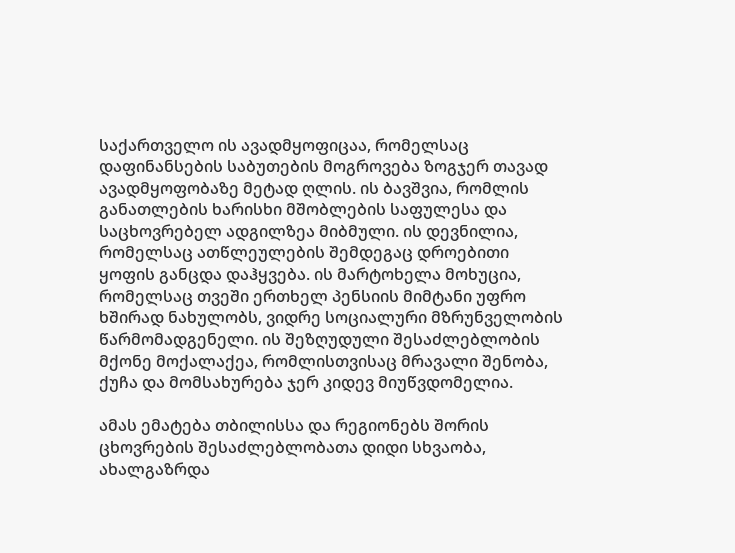საქართველო ის ავადმყოფიცაა, რომელსაც დაფინანსების საბუთების მოგროვება ზოგჯერ თავად ავადმყოფობაზე მეტად ღლის. ის ბავშვია, რომლის განათლების ხარისხი მშობლების საფულესა და საცხოვრებელ ადგილზეა მიბმული. ის დევნილია, რომელსაც ათწლეულების შემდეგაც დროებითი ყოფის განცდა დაჰყვება. ის მარტოხელა მოხუცია, რომელსაც თვეში ერთხელ პენსიის მიმტანი უფრო ხშირად ნახულობს, ვიდრე სოციალური მზრუნველობის წარმომადგენელი. ის შეზღუდული შესაძლებლობის მქონე მოქალაქეა, რომლისთვისაც მრავალი შენობა, ქუჩა და მომსახურება ჯერ კიდევ მიუწვდომელია.

ამას ემატება თბილისსა და რეგიონებს შორის ცხოვრების შესაძლებლობათა დიდი სხვაობა, ახალგაზრდა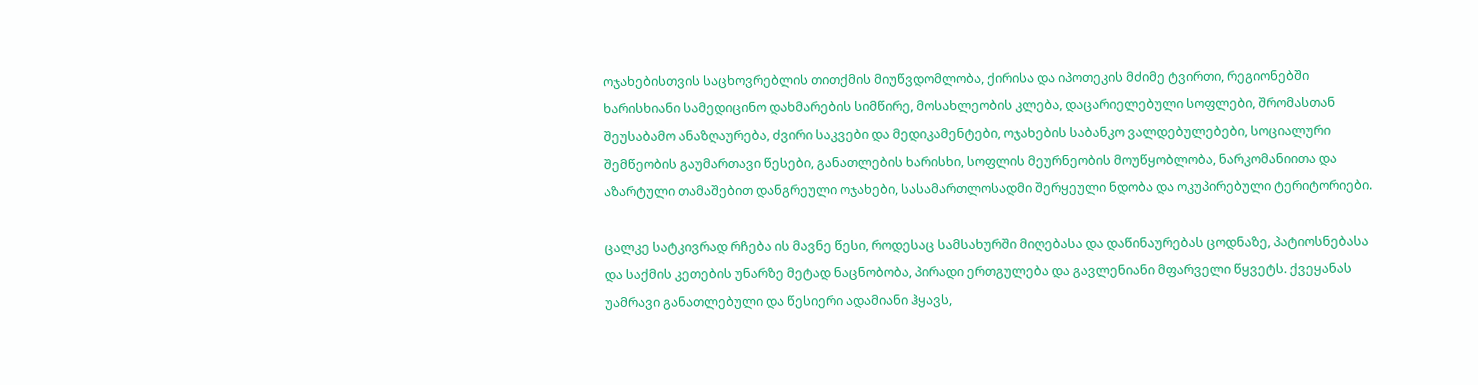ოჯახებისთვის საცხოვრებლის თითქმის მიუწვდომლობა, ქირისა და იპოთეკის მძიმე ტვირთი, რეგიონებში ხარისხიანი სამედიცინო დახმარების სიმწირე, მოსახლეობის კლება, დაცარიელებული სოფლები, შრომასთან შეუსაბამო ანაზღაურება, ძვირი საკვები და მედიკამენტები, ოჯახების საბანკო ვალდებულებები, სოციალური შემწეობის გაუმართავი წესები, განათლების ხარისხი, სოფლის მეურნეობის მოუწყობლობა, ნარკომანიითა და აზარტული თამაშებით დანგრეული ოჯახები, სასამართლოსადმი შერყეული ნდობა და ოკუპირებული ტერიტორიები.

ცალკე სატკივრად რჩება ის მავნე წესი, როდესაც სამსახურში მიღებასა და დაწინაურებას ცოდნაზე, პატიოსნებასა და საქმის კეთების უნარზე მეტად ნაცნობობა, პირადი ერთგულება და გავლენიანი მფარველი წყვეტს. ქვეყანას უამრავი განათლებული და წესიერი ადამიანი ჰყავს,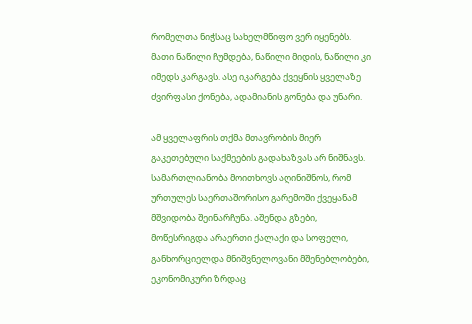რომელთა ნიჭსაც სახელმწიფო ვერ იყენებს. მათი ნაწილი ჩუმდება, ნაწილი მიდის, ნაწილი კი იმედს კარგავს. ასე იკარგება ქვეყნის ყველაზე ძვირფასი ქონება, ადამიანის გონება და უნარი.

ამ ყველაფრის თქმა მთავრობის მიერ გაკეთებული საქმეების გადახაზვას არ ნიშნავს. სამართლიანობა მოითხოვს აღინიშნოს, რომ ურთულეს საერთაშორისო გარემოში ქვეყანამ მშვიდობა შეინარჩუნა. აშენდა გზები, მოწესრიგდა არაერთი ქალაქი და სოფელი, განხორციელდა მნიშვნელოვანი მშენებლობები, ეკონომიკური ზრდაც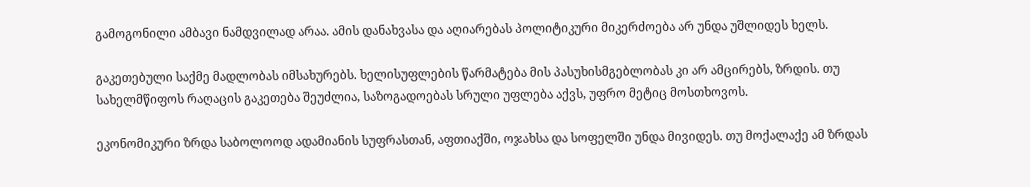გამოგონილი ამბავი ნამდვილად არაა. ამის დანახვასა და აღიარებას პოლიტიკური მიკერძოება არ უნდა უშლიდეს ხელს.

გაკეთებული საქმე მადლობას იმსახურებს. ხელისუფლების წარმატება მის პასუხისმგებლობას კი არ ამცირებს, ზრდის. თუ სახელმწიფოს რაღაცის გაკეთება შეუძლია, საზოგადოებას სრული უფლება აქვს, უფრო მეტიც მოსთხოვოს.

ეკონომიკური ზრდა საბოლოოდ ადამიანის სუფრასთან, აფთიაქში, ოჯახსა და სოფელში უნდა მივიდეს. თუ მოქალაქე ამ ზრდას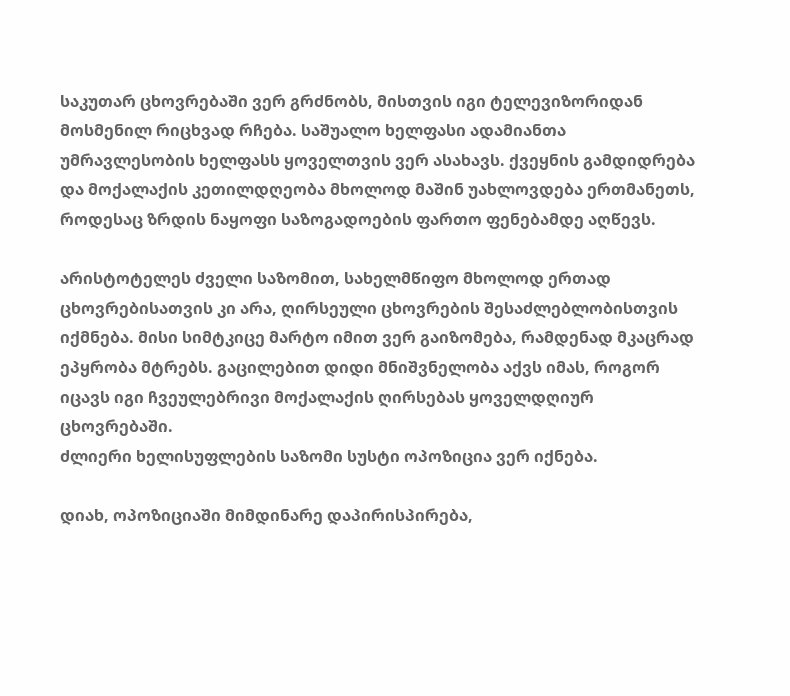საკუთარ ცხოვრებაში ვერ გრძნობს, მისთვის იგი ტელევიზორიდან მოსმენილ რიცხვად რჩება. საშუალო ხელფასი ადამიანთა უმრავლესობის ხელფასს ყოველთვის ვერ ასახავს. ქვეყნის გამდიდრება და მოქალაქის კეთილდღეობა მხოლოდ მაშინ უახლოვდება ერთმანეთს, როდესაც ზრდის ნაყოფი საზოგადოების ფართო ფენებამდე აღწევს.

არისტოტელეს ძველი საზომით, სახელმწიფო მხოლოდ ერთად ცხოვრებისათვის კი არა, ღირსეული ცხოვრების შესაძლებლობისთვის იქმნება. მისი სიმტკიცე მარტო იმით ვერ გაიზომება, რამდენად მკაცრად ეპყრობა მტრებს. გაცილებით დიდი მნიშვნელობა აქვს იმას, როგორ იცავს იგი ჩვეულებრივი მოქალაქის ღირსებას ყოველდღიურ ცხოვრებაში.
ძლიერი ხელისუფლების საზომი სუსტი ოპოზიცია ვერ იქნება.

დიახ, ოპოზიციაში მიმდინარე დაპირისპირება,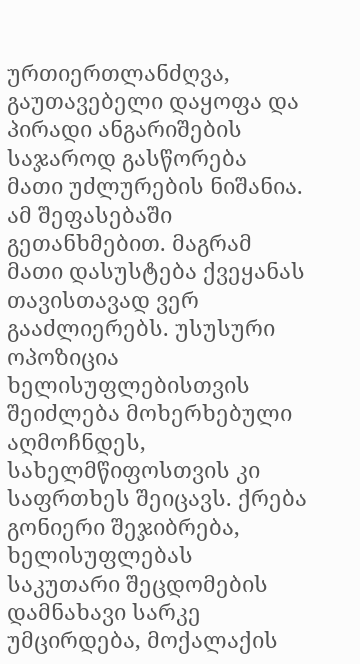ურთიერთლანძღვა, გაუთავებელი დაყოფა და პირადი ანგარიშების საჯაროდ გასწორება მათი უძლურების ნიშანია. ამ შეფასებაში გეთანხმებით. მაგრამ მათი დასუსტება ქვეყანას თავისთავად ვერ გააძლიერებს. უსუსური ოპოზიცია ხელისუფლებისთვის შეიძლება მოხერხებული აღმოჩნდეს, სახელმწიფოსთვის კი საფრთხეს შეიცავს. ქრება გონიერი შეჯიბრება, ხელისუფლებას საკუთარი შეცდომების დამნახავი სარკე უმცირდება, მოქალაქის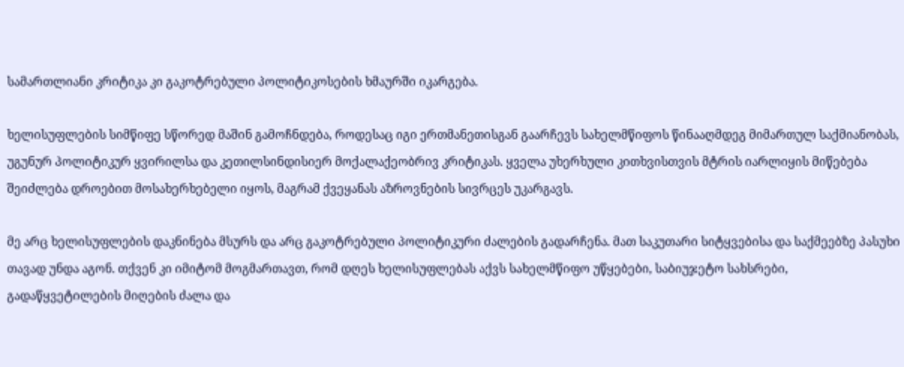სამართლიანი კრიტიკა კი გაკოტრებული პოლიტიკოსების ხმაურში იკარგება.

ხელისუფლების სიმწიფე სწორედ მაშინ გამოჩნდება, როდესაც იგი ერთმანეთისგან გაარჩევს სახელმწიფოს წინააღმდეგ მიმართულ საქმიანობას, უგუნურ პოლიტიკურ ყვირილსა და კეთილსინდისიერ მოქალაქეობრივ კრიტიკას. ყველა უხერხული კითხვისთვის მტრის იარლიყის მიწებება შეიძლება დროებით მოსახერხებელი იყოს, მაგრამ ქვეყანას აზროვნების სივრცეს უკარგავს.

მე არც ხელისუფლების დაკნინება მსურს და არც გაკოტრებული პოლიტიკური ძალების გადარჩენა. მათ საკუთარი სიტყვებისა და საქმეებზე პასუხი თავად უნდა აგონ. თქვენ კი იმიტომ მოგმართავთ, რომ დღეს ხელისუფლებას აქვს სახელმწიფო უწყებები, საბიუჯეტო სახსრები, გადაწყვეტილების მიღების ძალა და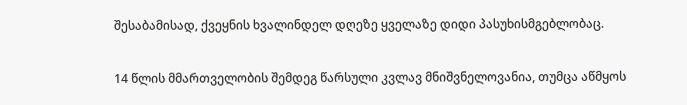შესაბამისად, ქვეყნის ხვალინდელ დღეზე ყველაზე დიდი პასუხისმგებლობაც.

14 წლის მმართველობის შემდეგ წარსული კვლავ მნიშვნელოვანია, თუმცა აწმყოს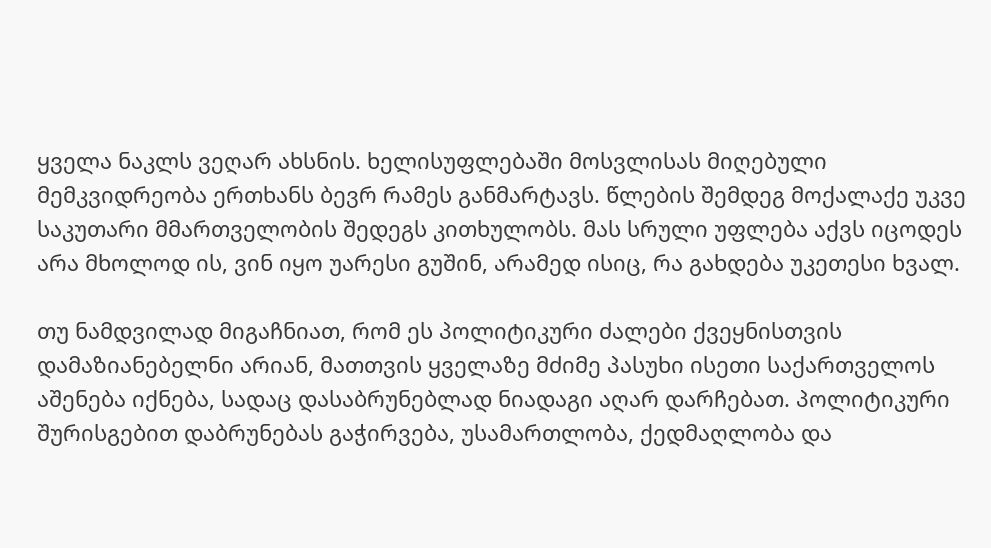ყველა ნაკლს ვეღარ ახსნის. ხელისუფლებაში მოსვლისას მიღებული მემკვიდრეობა ერთხანს ბევრ რამეს განმარტავს. წლების შემდეგ მოქალაქე უკვე საკუთარი მმართველობის შედეგს კითხულობს. მას სრული უფლება აქვს იცოდეს არა მხოლოდ ის, ვინ იყო უარესი გუშინ, არამედ ისიც, რა გახდება უკეთესი ხვალ.

თუ ნამდვილად მიგაჩნიათ, რომ ეს პოლიტიკური ძალები ქვეყნისთვის დამაზიანებელნი არიან, მათთვის ყველაზე მძიმე პასუხი ისეთი საქართველოს აშენება იქნება, სადაც დასაბრუნებლად ნიადაგი აღარ დარჩებათ. პოლიტიკური შურისგებით დაბრუნებას გაჭირვება, უსამართლობა, ქედმაღლობა და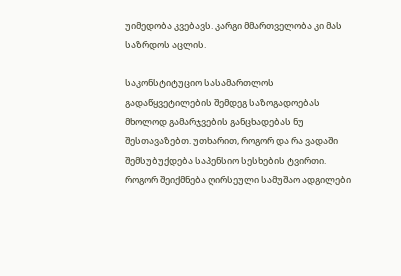უიმედობა კვებავს. კარგი მმართველობა კი მას საზრდოს აცლის.

საკონსტიტუციო სასამართლოს გადაწყვეტილების შემდეგ საზოგადოებას მხოლოდ გამარჯვების განცხადებას ნუ შესთავაზებთ. უთხარით, როგორ და რა ვადაში შემსუბუქდება საპენსიო სესხების ტვირთი. როგორ შეიქმნება ღირსეული სამუშაო ადგილები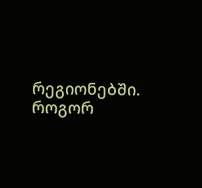რეგიონებში. როგორ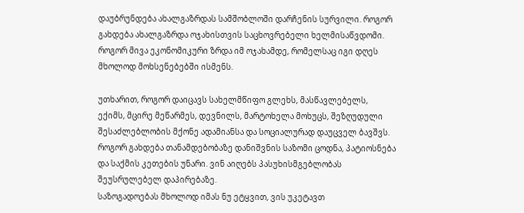დაუბრუნდება ახალგაზრდას სამშობლოში დარჩენის სურვილი. როგორ გახდება ახალგაზრდა ოჯახისთვის საცხოვრებელი ხელმისაწვდომი. როგორ მივა ეკონომიკური ზრდა იმ ოჯახამდე, რომელსაც იგი დღეს მხოლოდ მოხსენებებში ისმენს.

უთხარით, როგორ დაიცავს სახელმწიფო გლეხს, მასწავლებელს, ექიმს, მცირე მეწარმეს, დევნილს, მარტოხელა მოხუცს, შეზღუდული შესაძლებლობის მქონე ადამიანსა და სოციალურად დაუცველ ბავშვს. როგორ გახდება თანამდებობაზე დანიშვნის საზომი ცოდნა, პატიოსნება და საქმის კეთების უნარი. ვინ აიღებს პასუხისმგებლობას შეუსრულებელ დაპირებაზე.
საზოგადოებას მხოლოდ იმას ნუ ეტყვით, ვის უკეტავთ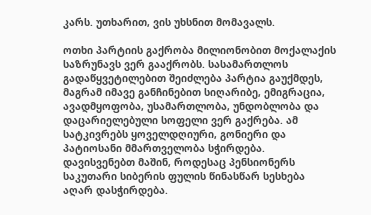კარს. უთხარით, ვის უხსნით მომავალს.

ოთხი პარტიის გაქრობა მილიონობით მოქალაქის საზრუნავს ვერ გააქრობს. სასამართლოს გადაწყვეტილებით შეიძლება პარტია გაუქმდეს, მაგრამ იმავე განჩინებით სიღარიბე, ემიგრაცია, ავადმყოფობა, უსამართლობა, უნდობლობა და დაცარიელებული სოფელი ვერ გაქრება. ამ სატკივრებს ყოველდღიური, გონიერი და პატიოსანი მმართველობა სჭირდება.
დავისვენებთ მაშინ, როდესაც პენსიონერს საკუთარი სიბერის ფულის წინასწარ სესხება აღარ დასჭირდება.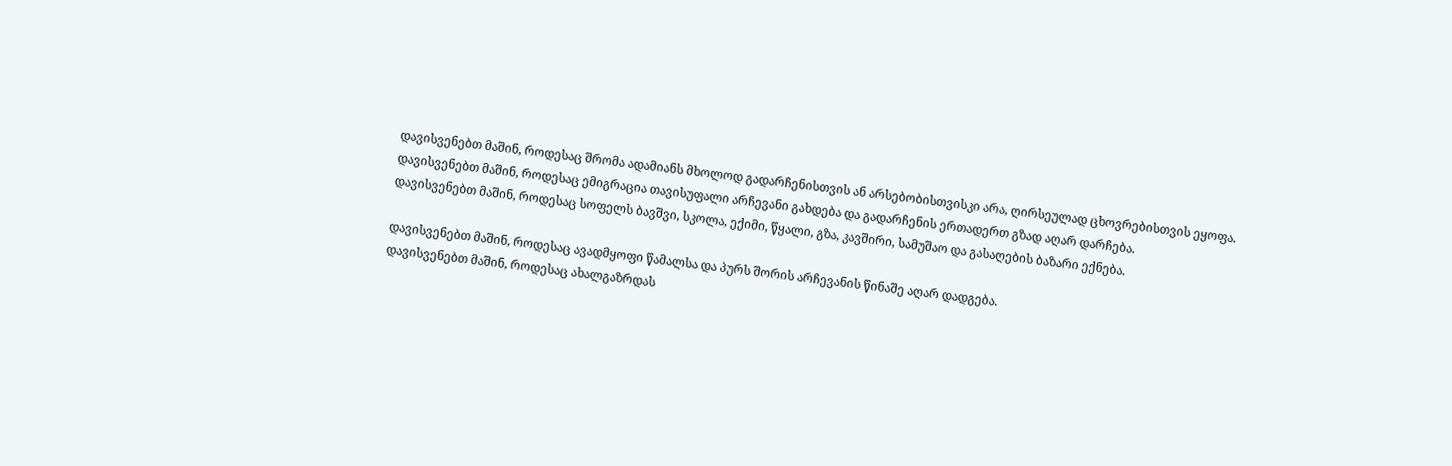დავისვენებთ მაშინ, როდესაც შრომა ადამიანს მხოლოდ გადარჩენისთვის ან არსებობისთვისკი არა, ღირსეულად ცხოვრებისთვის ეყოფა.
დავისვენებთ მაშინ, როდესაც ემიგრაცია თავისუფალი არჩევანი გახდება და გადარჩენის ერთადერთ გზად აღარ დარჩება.
დავისვენებთ მაშინ, როდესაც სოფელს ბავშვი, სკოლა, ექიმი, წყალი, გზა, კავშირი, სამუშაო და გასაღების ბაზარი ექნება.

დავისვენებთ მაშინ, როდესაც ავადმყოფი წამალსა და პურს შორის არჩევანის წინაშე აღარ დადგება.
დავისვენებთ მაშინ, როდესაც ახალგაზრდას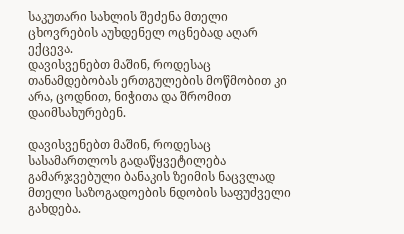საკუთარი სახლის შეძენა მთელი ცხოვრების აუხდენელ ოცნებად აღარ ექცევა.
დავისვენებთ მაშინ, როდესაც თანამდებობას ერთგულების მოწმობით კი არა, ცოდნით, ნიჭითა და შრომით დაიმსახურებენ.

დავისვენებთ მაშინ, როდესაც სასამართლოს გადაწყვეტილება გამარჯვებული ბანაკის ზეიმის ნაცვლად მთელი საზოგადოების ნდობის საფუძველი გახდება.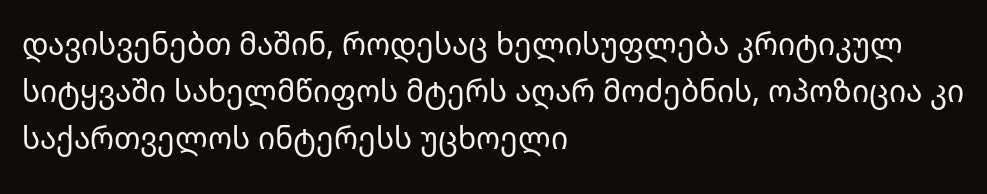დავისვენებთ მაშინ, როდესაც ხელისუფლება კრიტიკულ სიტყვაში სახელმწიფოს მტერს აღარ მოძებნის, ოპოზიცია კი საქართველოს ინტერესს უცხოელი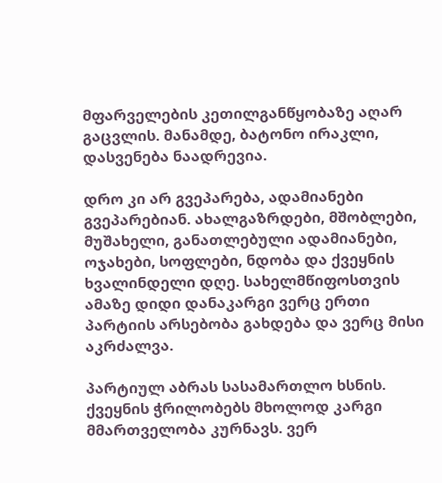მფარველების კეთილგანწყობაზე აღარ გაცვლის. მანამდე, ბატონო ირაკლი, დასვენება ნაადრევია.

დრო კი არ გვეპარება, ადამიანები გვეპარებიან. ახალგაზრდები, მშობლები, მუშახელი, განათლებული ადამიანები, ოჯახები, სოფლები, ნდობა და ქვეყნის ხვალინდელი დღე. სახელმწიფოსთვის ამაზე დიდი დანაკარგი ვერც ერთი პარტიის არსებობა გახდება და ვერც მისი აკრძალვა.

პარტიულ აბრას სასამართლო ხსნის. ქვეყნის ჭრილობებს მხოლოდ კარგი მმართველობა კურნავს. ვერ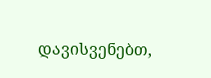დავისვენებთ,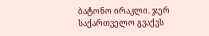ბატონო ირაკლი. ჯერ საქართველო გვაქვს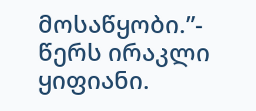მოსაწყობი.”- წერს ირაკლი ყიფიანი.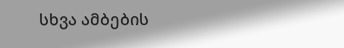სხვა ამბების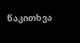წაკითხვა